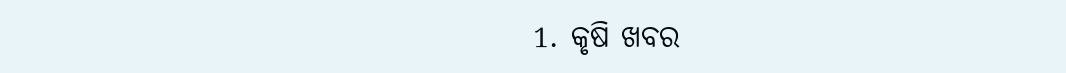1. କୃଷି ଖବର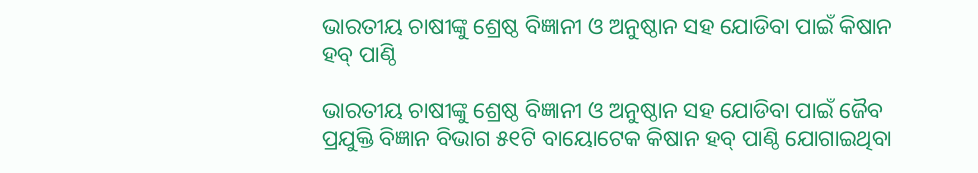ଭାରତୀୟ ଚାଷୀଙ୍କୁ ଶ୍ରେଷ୍ଠ ବିଜ୍ଞାନୀ ଓ ଅନୁଷ୍ଠାନ ସହ ଯୋଡିବା ପାଇଁ କିଷାନ ହବ୍ ପାଣ୍ଠି

ଭାରତୀୟ ଚାଷୀଙ୍କୁ ଶ୍ରେଷ୍ଠ ବିଜ୍ଞାନୀ ଓ ଅନୁଷ୍ଠାନ ସହ ଯୋଡିବା ପାଇଁ ଜୈବ ପ୍ରଯୁକ୍ତି ବିଜ୍ଞାନ ବିଭାଗ ୫୧ଟି ବାୟୋଟେକ କିଷାନ ହବ୍ ପାଣ୍ଠି ଯୋଗାଇଥିବା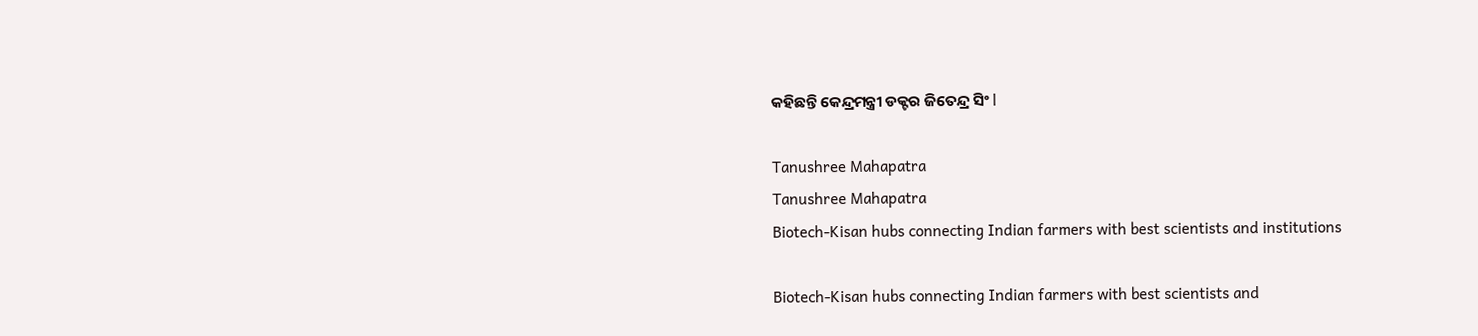କହିଛନ୍ତି କେନ୍ଦ୍ରମନ୍ତ୍ରୀ ଡକ୍ଟର ଜିତେନ୍ଦ୍ର ସିଂ l

Tanushree Mahapatra
Tanushree Mahapatra
Biotech-Kisan hubs connecting Indian farmers with best scientists and institutions

Biotech-Kisan hubs connecting Indian farmers with best scientists and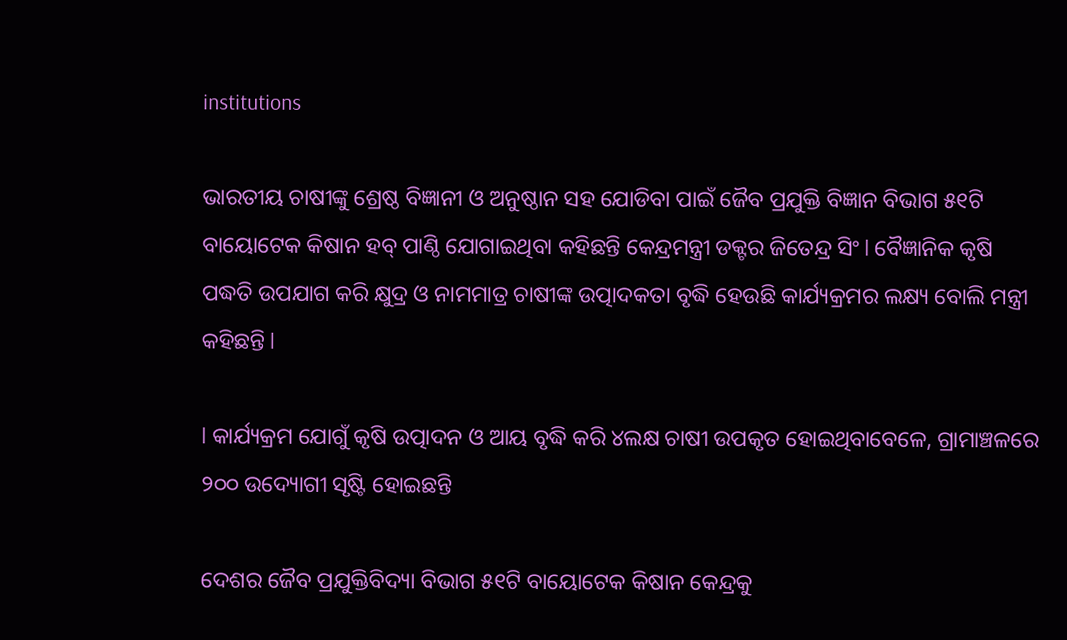institutions

ଭାରତୀୟ ଚାଷୀଙ୍କୁ ଶ୍ରେଷ୍ଠ ବିଜ୍ଞାନୀ ଓ ଅନୁଷ୍ଠାନ ସହ ଯୋଡିବା ପାଇଁ ଜୈବ ପ୍ରଯୁକ୍ତି ବିଜ୍ଞାନ ବିଭାଗ ୫୧ଟି ବାୟୋଟେକ କିଷାନ ହବ୍ ପାଣ୍ଠି ଯୋଗାଇଥିବା କହିଛନ୍ତି କେନ୍ଦ୍ରମନ୍ତ୍ରୀ ଡକ୍ଟର ଜିତେନ୍ଦ୍ର ସିଂ l ବୈଜ୍ଞାନିକ କୃଷି ପଦ୍ଧତି ଉପଯାଗ କରି କ୍ଷୁଦ୍ର ଓ ନାମମାତ୍ର ଚାଷୀଙ୍କ ଉତ୍ପାଦକତା ବୃଦ୍ଧି ହେଉଛି କାର୍ଯ୍ୟକ୍ରମର ଲକ୍ଷ୍ୟ ବୋଲି ମନ୍ତ୍ରୀ କହିଛନ୍ତି l

l କାର୍ଯ୍ୟକ୍ରମ ଯୋଗୁଁ କୃଷି ଉତ୍ପାଦନ ଓ ଆୟ ବୃଦ୍ଧି କରି ୪ଲକ୍ଷ ଚାଷୀ ଉପକୃତ ହୋଇଥିବାବେଳେ, ଗ୍ରାମାଞ୍ଚଳରେ ୨୦୦ ଉଦ୍ୟୋଗୀ ସୃଷ୍ଟି ହୋଇଛନ୍ତି

ଦେଶର ଜୈବ ପ୍ରଯୁକ୍ତିବିଦ୍ୟା ବିଭାଗ ୫୧ଟି ବାୟୋଟେକ କିଷାନ କେନ୍ଦ୍ରକୁ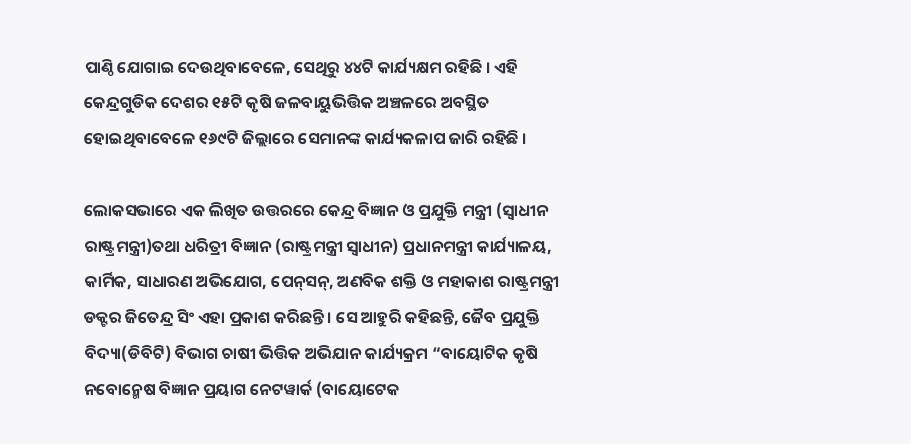ପାଣ୍ଠି ଯୋଗାଇ ଦେଉଥିବାବେଳେ, ସେଥିରୁ ୪୪ଟି କାର୍ଯ୍ୟକ୍ଷମ ରହିଛି । ଏହି କେନ୍ଦ୍ରଗୁଡିକ ଦେଶର ୧୫ଟି କୃଷି ଜଳବାୟୁଭିତ୍ତିକ ଅଞ୍ଚଳରେ ଅବସ୍ଥିତ ହୋଇଥିବାବେଳେ ୧୬୯ଟି ଜିଲ୍ଲାରେ ସେମାନଙ୍କ କାର୍ଯ୍ୟକଳାପ ଜାରି ରହିଛି ।

ଲୋକସଭାରେ ଏକ ଲିଖିତ ଉତ୍ତରରେ କେନ୍ଦ୍ର ବିଜ୍ଞାନ ଓ ପ୍ରଯୁକ୍ତି ମନ୍ତ୍ରୀ (ସ୍ୱାଧୀନ ରାଷ୍ଟ୍ରମନ୍ତ୍ରୀ)ତଥା ଧରିତ୍ରୀ ବିଜ୍ଞାନ (ରାଷ୍ଟ୍ରମନ୍ତ୍ରୀ ସ୍ୱାଧୀନ) ପ୍ରଧାନମନ୍ତ୍ରୀ କାର୍ଯ୍ୟାଳୟ, କାର୍ମିକ, ସାଧାରଣ ଅଭିଯୋଗ, ପେନ୍‌ସନ୍‌, ଅଣବିକ ଶକ୍ତି ଓ ମହାକାଶ ରାଷ୍ଟ୍ରମନ୍ତ୍ରୀ ଡକ୍ଟର ଜିତେନ୍ଦ୍ର ସିଂ ଏହା ପ୍ରକାଶ କରିଛନ୍ତି । ସେ ଆହୁରି କହିଛନ୍ତି, ଜୈବ ପ୍ରଯୁକ୍ତି ବିଦ୍ୟା(ଡିବିଟି) ବିଭାଗ ଚାଷୀ ଭିତ୍ତିକ ଅଭିଯାନ କାର୍ଯ୍ୟକ୍ରମ “ବାୟୋଟିକ କୃଷି ନବୋନ୍ମେଷ ବିଜ୍ଞାନ ପ୍ରୟାଗ ନେଟୱାର୍କ (ବାୟୋଟେକ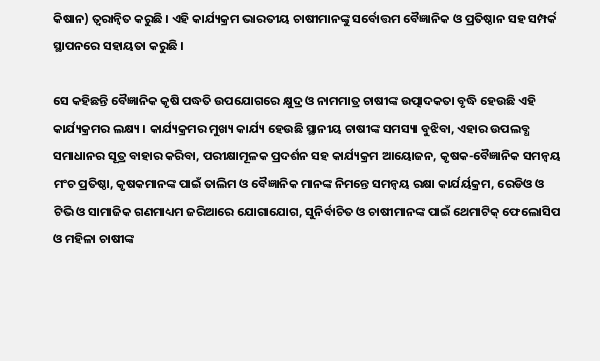କିଷାନ) ତ୍ୱରାନ୍ୱିତ କରୁଛି । ଏହି କାର୍ଯ୍ୟକ୍ରମ ଭାରତୀୟ ଚାଷୀମାନଙ୍କୁ ସର୍ବୋତ୍ତମ ବୈଜ୍ଞାନିକ ଓ ପ୍ରତିଷ୍ଠାନ ସହ ସମ୍ପର୍କ ସ୍ଥାପନରେ ସହାୟତା କରୁଛି ।

ସେ କହିଛନ୍ତି ବୈଜ୍ଞାନିକ କୃଷି ପଦ୍ଧତି ଉପଯୋଗରେ କ୍ଷୁଦ୍ର ଓ ନାମମାତ୍ର ଚାଷୀଙ୍କ ଉତ୍ପାଦକତା ବୃଦ୍ଧି ହେଉଛି ଏହି କାର୍ଯ୍ୟକ୍ରମର ଲକ୍ଷ୍ୟ । କାର୍ଯ୍ୟକ୍ରମର ମୁଖ୍ୟ କାର୍ଯ୍ୟ ହେଉଛି ସ୍ଥାନୀୟ ଚାଷୀଙ୍କ ସମସ୍ୟା ବୁଝିବା, ଏହାର ଉପଲବ୍ଧ ସମାଧାନର ସୂତ୍ର ବାହାର କରିବା, ପରୀକ୍ଷାମୂଳକ ପ୍ରଦର୍ଶନ ସହ କାର୍ଯ୍ୟକ୍ରମ ଆୟୋଜନ, କୃଷକ-ବୈଜ୍ଞାନିକ ସମନ୍ୱୟ ମଂଚ ପ୍ରତିଷ୍ଠା, କୃଷକମାନଙ୍କ ପାଇଁ ତାଲିମ ଓ ବୈଜ୍ଞାନିକ ମାନଙ୍କ ନିମନ୍ତେ ସମନ୍ୱୟ ରକ୍ଷା କାର୍ଯର୍ୟକ୍ରମ, ରେଡିଓ ଓ ଟିଭି ଓ ସାମାଜିକ ଗଣମାଧ୍ୟମ ଜରିଆରେ ଯୋଗାଯୋଗ, ସୁନିର୍ବାଚିତ ଓ ଚାଷୀମାନଙ୍କ ପାଇଁ ଥେମାଟିକ୍ ଫେଲୋସିପ ଓ ମହିଳା ଚାଷୀଙ୍କ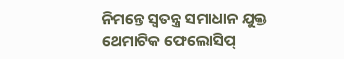ନିମନ୍ତେ ସ୍ୱତନ୍ତ୍ର ସମାଧାନ ଯୁକ୍ତ ଥେମାଟିକ ଫେଲୋସିପ୍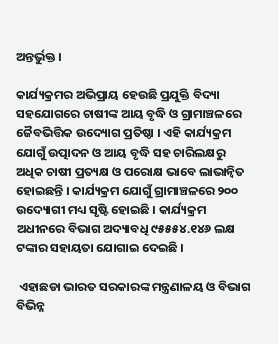ଅନ୍ତର୍ଭୁକ୍ତ ।

କାର୍ଯ୍ୟକ୍ରମର ଅଭିପ୍ରାୟ ହେଉଛି ପ୍ରଯୁକ୍ତି ବିଦ୍ୟା ସହଯୋଗରେ ଚାଷୀଙ୍କ ଆୟ ବୃଦ୍ଧି ଓ ଗ୍ରାମାଞ୍ଚଳରେ ଜୈବଭିତ୍ତିକ ଉଦ୍ୟୋଗ ପ୍ରତିଷ୍ଠା । ଏହି କାର୍ଯ୍ୟକ୍ରମ ଯୋଗୁଁ ଉତ୍ପାଦନ ଓ ଆୟ ବୃଦ୍ଧି ସହ ଚାରିଲକ୍ଷରୁ ଅଧିକ ଚାଷୀ ପ୍ରତ୍ୟକ୍ଷ ଓ ପରୋକ୍ଷ ଭାବେ ଲାଭାନ୍ୱିତ ହୋଇଛନ୍ତି । କାର୍ଯ୍ୟକ୍ରମ ଯୋଗୁଁ ଗ୍ରାମାଞ୍ଚଳରେ ୨୦୦ ଉଦ୍ୟୋଗୀ ମଧ୍ୟ ସୃଷ୍ଟି ହୋଇଛି । କାର୍ଯ୍ୟକ୍ରମ ଅଧୀନରେ ବିଭାଗ ଅଦ୍ୟାବଧି ୯୫୫୫୪.୧୪୬ ଲକ୍ଷ ଟଙ୍କାର ସହାୟତା ଯୋଗାଇ ଦେଇଛି ।

 ଏହାଛଡା ଭାରତ ସରକାରଙ୍କ ମନ୍ତ୍ରଣାଳୟ ଓ ବିଭାଗ ବିଭିନ୍ନ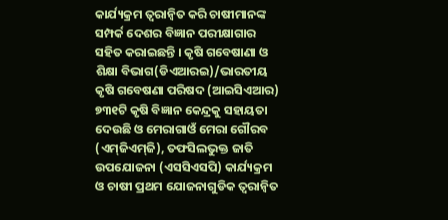କାର୍ଯ୍ୟକ୍ରମ ତ୍ୱରାନ୍ୱିତ କରି ଚାଷୀମାନଙ୍କ ସମ୍ପର୍କ ଦେଶର ବିଜ୍ଞାନ ପରୀକ୍ଷାଗାର ସହିତ କରାଇଛନ୍ତି । କୃଷି ଗବେଷାଣା ଓ ଶିକ୍ଷା ବିଭାଗ(ଡିଏଆରଇ)/ଭାରତୀୟ କୃଷି ଗବେଷଣା ପରିଷଦ (ଆଇସିଏଆର) ୭୩୧ଟି କୃଷି ବିଜ୍ଞାନ କେନ୍ଦ୍ରକୁ ସହାୟତା ଦେଉଛି ଓ ମେରାଗାଓଁ ମେରା ଗୌରବ (ଏମ୍‌ଜିଏମ୍‌ଜି), ତଫସିଲଭୁକ୍ତ ଜାତି ଉପଯୋଜନା (ଏସସିଏସପି) କାର୍ଯ୍ୟକ୍ରମ ଓ ଚାଷୀ ପ୍ରଥମ ଯୋଜନାଗୁଡିକ ତ୍ୱରାନ୍ୱିତ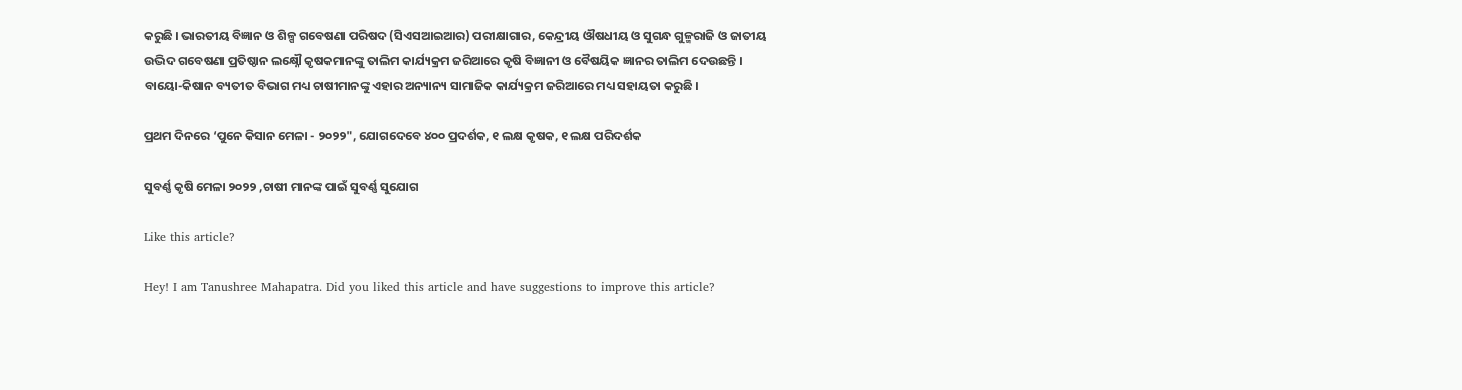କରୁଛି । ଭାରତୀୟ ବିଜ୍ଞାନ ଓ ଶିଳ୍ପ ଗବେଷଣା ପରିଷଦ (ସିଏସଆଇଆର) ପରୀକ୍ଷାଗାର, କେନ୍ଦ୍ରୀୟ ଔଷଧୀୟ ଓ ସୁଗନ୍ଧ ଗୁଳ୍ମରାଜି ଓ ଜାତୀୟ ଉଦ୍ଭିଦ ଗବେଷଣା ପ୍ରତିଷ୍ଠାନ ଲକ୍ଷ୍ନୌ କୃଷକମାନଙ୍କୁ ତାଲିମ କାର୍ଯ୍ୟକ୍ରମ ଜରିଆରେ କୃଷି ବିଜ୍ଞାନୀ ଓ ବୈଷୟିକ ଜ୍ଞାନର ତାଲିମ ଦେଉଛନ୍ତି । ବାୟୋ-କିଷାନ ବ୍ୟତୀତ ବିଭାଗ ମଧ୍ୟ ଚାଷୀମାନଙ୍କୁ ଏହାର ଅନ୍ୟାନ୍ୟ ସାମାଜିକ କାର୍ଯ୍ୟକ୍ରମ ଜରିଆରେ ମଧ୍ୟ ସହାୟତା କରୁଛି ।

ପ୍ରଥମ ଦିନରେ ‘ପୁନେ କିସାନ ମେଳା - ୨୦୨୨", ଯୋଗଦେବେ ୪୦୦ ପ୍ରଦର୍ଶକ, ୧ ଲକ୍ଷ କୃଷକ, ୧ ଲକ୍ଷ ପରିଦର୍ଶକ

ସୁବର୍ଣ୍ଣ କୃଷି ମେଳା ୨୦୨୨ ,ଚାଷୀ ମାନଙ୍କ ପାଇଁ ସୁବର୍ଣ୍ଣ ସୁଯୋଗ

Like this article?

Hey! I am Tanushree Mahapatra. Did you liked this article and have suggestions to improve this article?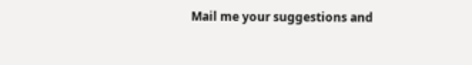Mail me your suggestions and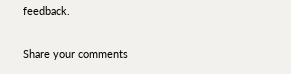feedback.

Share your comments